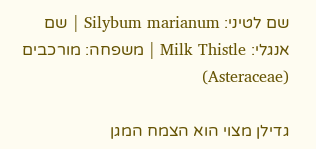שם לטיני: Silybum marianum | שם אנגלי: Milk Thistle | משפחה: מורכבים (Asteraceae)

גדילן מצוי הוא הצמח המגן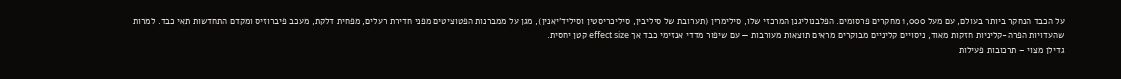על הכבד הנחקר ביותר בעולם, עם מעל 1,000 מחקרים פרסומים. הפלבנוליגנן המרכזי שלו, סילימרין (תערובת של סיליבין, סיליכריסטין וסיליד’יאנין), מגן על ממברנות הפטוציטים מפני חדירת רעלים, מפחית דלקת, מעכב פיברוזיס ומקדם התחדשות תאי כבד. למרות שהעדויות הפרה-קליניות חזקות מאוד, ניסויים קליניים מבוקרים מראים תוצאות מעורבות — עם שיפור מדדי אנזימי כבד אך effect size קטן יחסית.
גדילן מצוי – תרכובות פעילות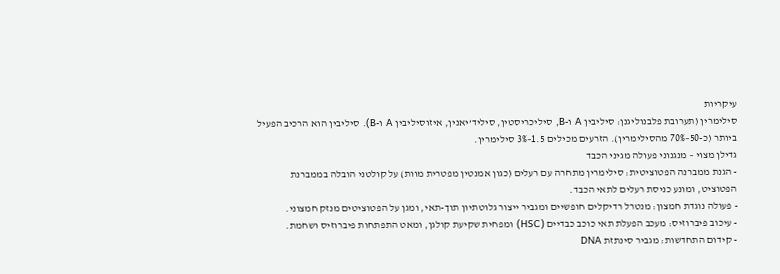עיקריות
סילימרין (תערובת פלבנוליגנן: סיליבין A ו-B, סיליכריסטין, סיליד’יאנין, איזוסיליבין A ו-B). סיליבין הוא הרכיב הפעיל ביותר (כ-50–70% מהסילימרין). הזרעים מכילים 1.5–3% סילימרין.
גדילן מצוי – מנגנוני פעולה מגיני הכבד
- הגנת ממברנה הפטוציטית: סילימרין מתחרה עם רעלים (כגון אמנטין מפטרית מוות) על קולטני הובלה בממברנת הפטוציט, ומונע כניסת רעלים לתאי הכבד.
- פעולה נוגדת חמצון: מנטרל רדיקלים חופשיים ומגביר ייצור גלוטתיון תוך-תאי, ומגן על הפטוציטים מנזק חמצוני.
- עיכוב פיברוזיס: מעכב הפעלת תאי כוכב כבדיים (HSC) ומפחית שקיעת קולגן, ומאט התפתחות פיברוזיס ושחמת.
- קידום התחדשות: מגביר סינתזת DNA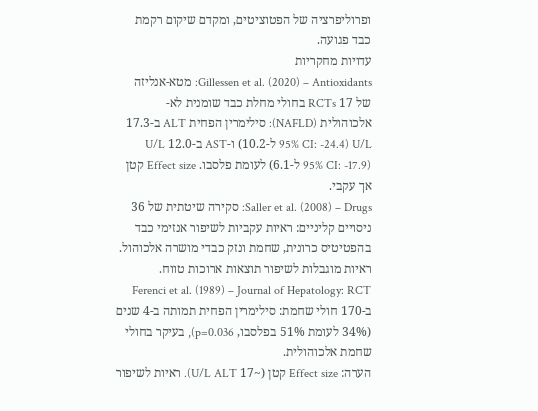ופרוליפרציה של הפטוציטים, ומקדם שיקום רקמת כבד פגועה.
עדויות מחקריות
Gillessen et al. (2020) – Antioxidants: מטא-אנליזה של 17 RCTs בחולי מחלת כבד שומנית לא-אלכוהולית (NAFLD): סילימרין הפחית ALT ב-17.3 U/L (95% CI: -24.4 ל-10.2) ו-AST ב-12.0 U/L (95% CI: -17.9 ל-6.1) לעומת פלסבו. Effect size קטן אך עקבי.
Saller et al. (2008) – Drugs: סקירה שיטתית של 36 ניסויים קליניים: ראיות עקביות לשיפור אנזימי כבד בהפטיטיס כרונית, שחמת ונזק כבדי מושרה אלכוהול. ראיות מוגבלות לשיפור תוצאות ארוכות טווח.
Ferenci et al. (1989) – Journal of Hepatology: RCT ב-170 חולי שחמת: סילימרין הפחית תמותה ב-4 שנים (34% לעומת 51% בפלסבו, p=0.036), בעיקר בחולי שחמת אלכוהולית.
הערה: Effect size קטן (~17 U/L ALT). ראיות לשיפור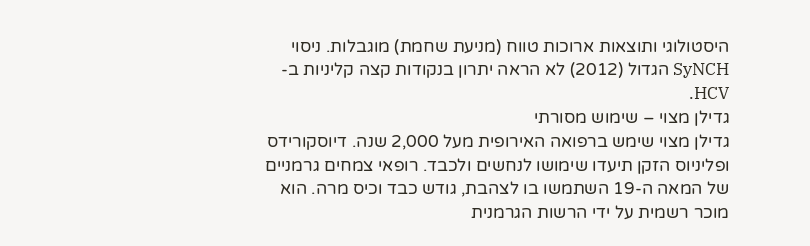היסטולוגי ותוצאות ארוכות טווח (מניעת שחמת) מוגבלות. ניסוי SyNCH הגדול (2012) לא הראה יתרון בנקודות קצה קליניות ב-HCV.
גדילן מצוי – שימוש מסורתי
גדילן מצוי שימש ברפואה האירופית מעל 2,000 שנה. דיוסקורידס ופליניוס הזקן תיעדו שימושו לנחשים ולכבד. רופאי צמחים גרמניים של המאה ה-19 השתמשו בו לצהבת, גודש כבד וכיס מרה. הוא מוכר רשמית על ידי הרשות הגרמנית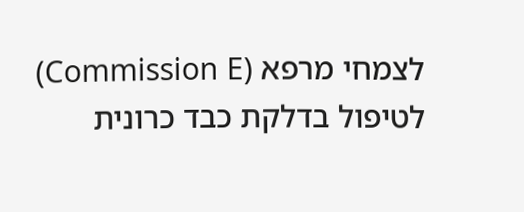לצמחי מרפא (Commission E) לטיפול בדלקת כבד כרונית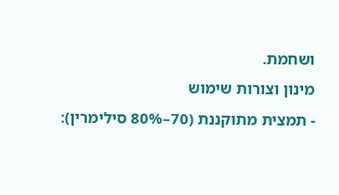ושחמת.
מינון וצורות שימוש
- תמצית מתוקננת (70–80% סילימרין):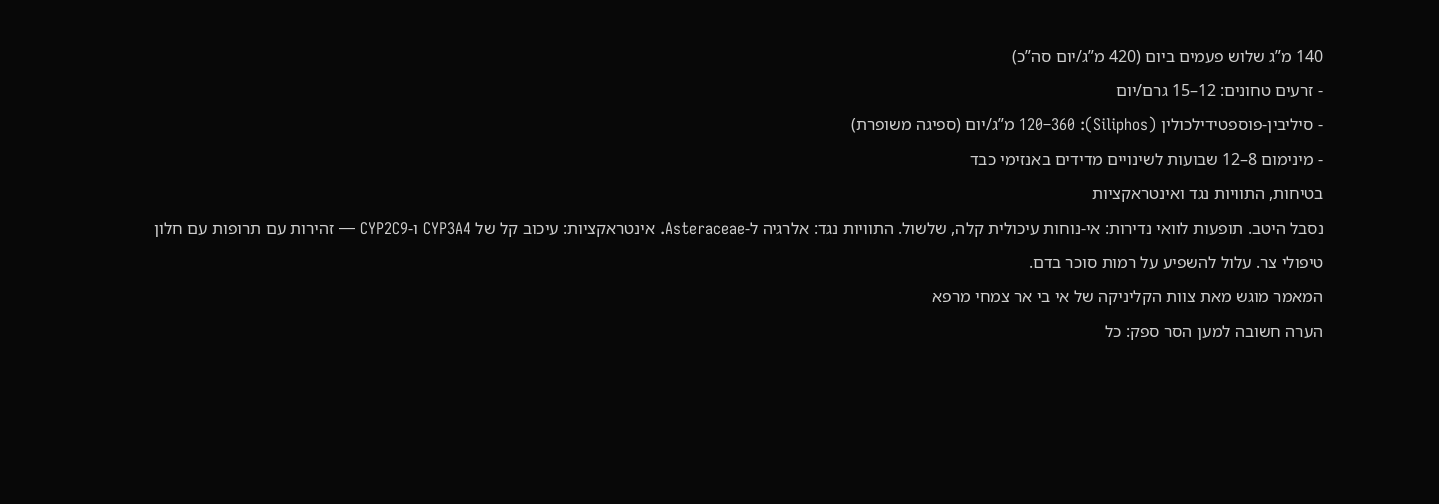140 מ”ג שלוש פעמים ביום (420 מ”ג/יום סה”כ)
- זרעים טחונים: 12–15 גרם/יום
- סיליבין-פוספטידילכולין (Siliphos): 120–360 מ”ג/יום (ספיגה משופרת)
- מינימום 8–12 שבועות לשינויים מדידים באנזימי כבד
בטיחות, התוויות נגד ואינטראקציות
נסבל היטב. תופעות לוואי נדירות: אי-נוחות עיכולית קלה, שלשול. התוויות נגד: אלרגיה ל-Asteraceae. אינטראקציות: עיכוב קל של CYP3A4 ו-CYP2C9 — זהירות עם תרופות עם חלון טיפולי צר. עלול להשפיע על רמות סוכר בדם.
המאמר מוגש מאת צוות הקליניקה של אי בי אר צמחי מרפא
הערה חשובה למען הסר ספק: כל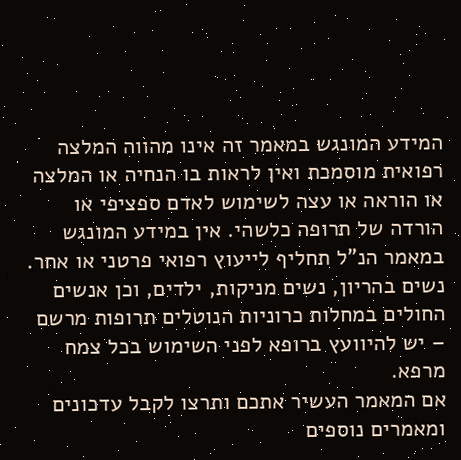המידע המונגש במאמר זה אינו מהווה המלצה רפואית מוסמכת ואין לראות בו הנחיה או המלצה או הוראה או עצה לשימוש לאדם ספציפי או הורדה של תרופה כלשהי. אין במידע המונגש במאמר הנ”ל תחליף לייעוץ רפואי פרטני או אחר. נשים בהריון, נשים מניקות, ילדים, וכן אנשים החולים במחלות כרוניות הנוטלים תרופות מרשם – יש להיוועץ ברופא לפני השימוש בכל צמח מרפא.
אם המאמר העשיר אתכם ותרצו לקבל עדכונים ומאמרים נוספים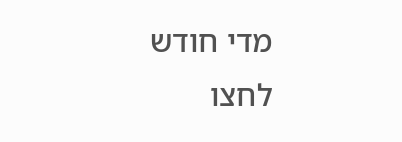מדי חודש לחצו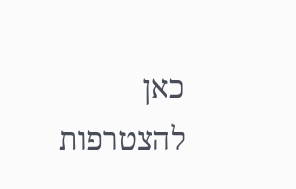כאן להצטרפות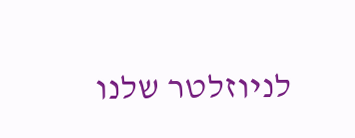לניוזלטר שלנו